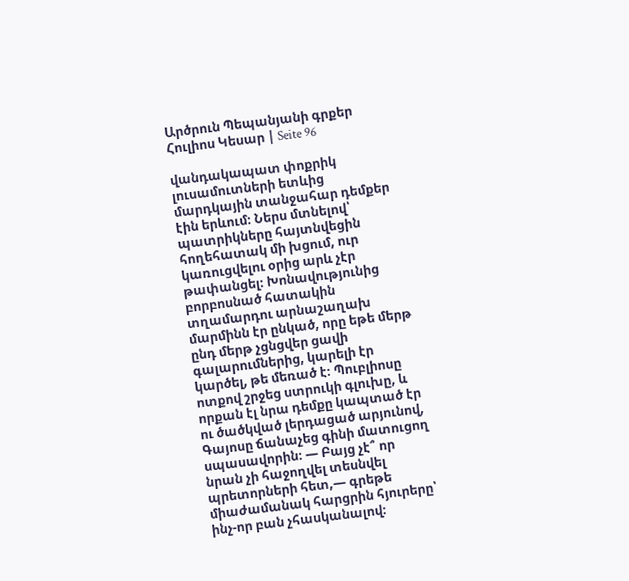Արծրուն Պեպանյանի գրքեր Հուլիոս Կեսար | Seite 96

վանդակապատ փոքրիկ լուսամուտների ետևից մարդկային տանջահար դեմքեր էին երևում։ Ներս մտնելով՝ պատրիկները հայտնվեցին հողեհատակ մի խցում, ուր կառուցվելու օրից արև չէր թափանցել։ Խոնավությունից բորբոսնած հատակին տղամարդու արնաշաղախ մարմինն էր ընկած, որը եթե մերթ ընդ մերթ չցնցվեր ցավի գալարումներից, կարելի էր կարծել, թե մեռած է։ Պուբլիոսը ոտքով շրջեց ստրուկի գլուխը, և որքան էլ նրա դեմքը կապտած էր ու ծածկված լերդացած արյունով, Գայոսը ճանաչեց գինի մատուցող սպասավորին։ — Բայց չէ՞ որ նրան չի հաջողվել տեսնվել պրետորների հետ,— գրեթե միաժամանակ հարցրին հյուրերը՝ ինչ-որ բան չհասկանալով։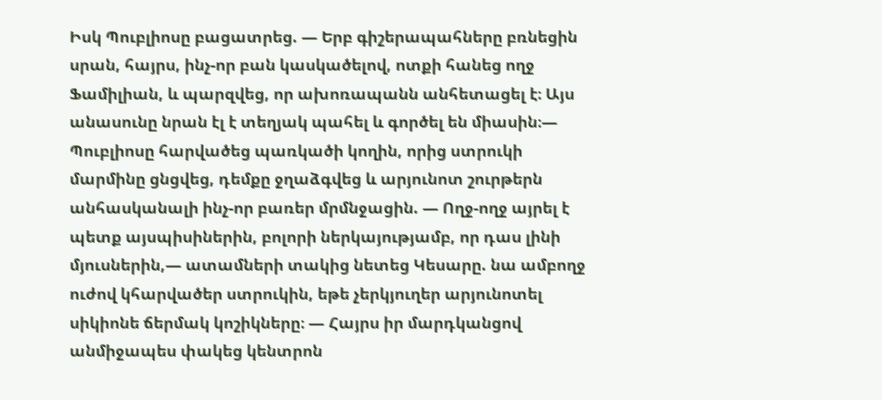Իսկ Պուբլիոսը բացատրեց. — Երբ գիշերապահները բռնեցին սրան, հայրս, ինչ-որ բան կասկածելով, ոտքի հանեց ողջ Ֆամիլիան, և պարզվեց, որ ախոռապանն անհետացել է։ Այս անասունը նրան էլ է տեղյակ պահել և գործել են միասին։— Պուբլիոսը հարվածեց պառկածի կողին, որից ստրուկի մարմինը ցնցվեց, դեմքը ջղաձգվեց և արյունոտ շուրթերն անհասկանալի ինչ-որ բառեր մրմնջացին. — Ողջ-ողջ այրել է պետք այսպիսիներին, բոլորի ներկայությամբ, որ դաս լինի մյուսներին,— ատամների տակից նետեց Կեսարը. նա ամբողջ ուժով կհարվածեր ստրուկին, եթե չերկյուղեր արյունոտել սիկիոնե ճերմակ կոշիկները։ — Հայրս իր մարդկանցով անմիջապես փակեց կենտրոն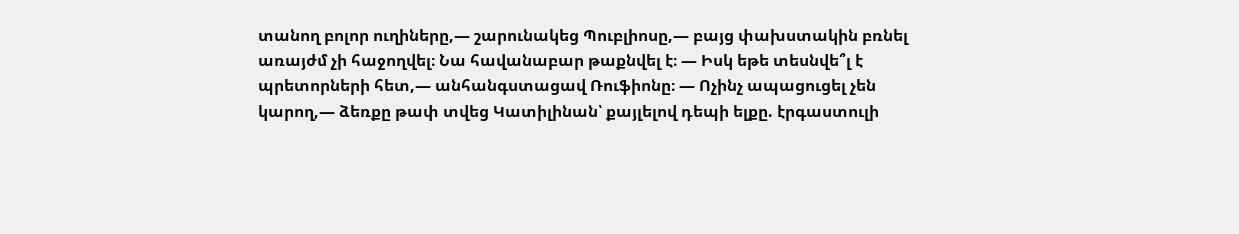տանող բոլոր ուղիները,― շարունակեց Պուբլիոսը,— բայց փախստակին բռնել առայժմ չի հաջողվել։ Նա հավանաբար թաքնվել է։ — Իսկ եթե տեսնվե՞լ է պրետորների հետ,— անհանգստացավ Ռուֆիոնը։ — Ոչինչ ապացուցել չեն կարող,— ձեռքը թափ տվեց Կատիլինան՝ քայլելով դեպի ելքը. էրգաստուլի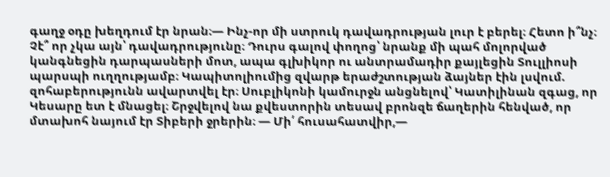գաղջ օդը խեղդում էր նրան։— Ինչ-որ մի ստրուկ դավադրության լուր է բերել։ Հետո ի՞նչ։ Չէ՞ որ չկա այն՝ դավադրությունը։ Դուրս գալով փողոց՝ նրանք մի պահ մոլորված կանգնեցին դարպասների մոտ, ապա գլխիկոր ու անտրամադիր քայլեցին Տուլլիոսի պարսպի ուղղությամբ։ Կապիտոլիումից զվարթ երաժշտության ձայներ էին լսվում. զոհաբերությունն ավարտվել էր։ Սուբլիկոնի կամուրջն անցնելով՝ Կատիլինան զգաց, որ Կեսարը ետ է մնացել։ Շրջվելով նա քվեստորին տեսավ բրոնզե ճաղերին հենված, որ մտախոհ նայում էր Տիբերի ջրերին։ — Մի՛ հուսահատվիր,—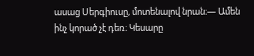ասաց Սերգիուսը, մոտենալով նրան։— Ամեն ինչ կորած չէ դեռ։ Կեսարը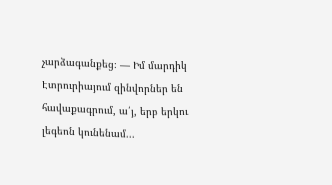չարձագանքեց։ — Իմ մարդիկ Էտրուրիայում զինվորներ են հավաքագրում, ա՛յ, երբ երկու լեգեոն կունենամ...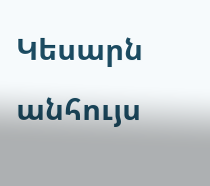Կեսարն անհույս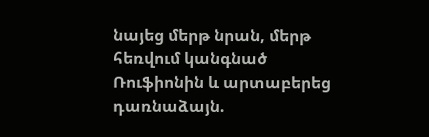նայեց մերթ նրան, մերթ հեռվում կանգնած Ռուֆիոնին և արտաբերեց դառնաձայն.